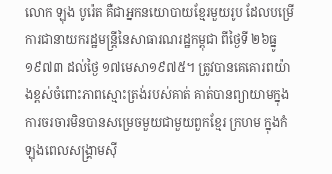លោក ឡុង បូរ៉េត គឺជាអ្នកនយោបាយខ្មែរមួយរូប ដែលបម្រើការជានាយករដ្ឋមន្ត្រីនៃសាធារណរដ្ឋកម្ពុជា ពីថ្ងៃទី ២៦ធ្នូ១៩៧៣ ដល់ថ្ងៃ ១៧មេសា១៩៧៥។ ត្រូវបានគេគោរពយ៉ាងខ្ពស់ចំពោះភាពស្មោះត្រង់របស់គាត់ គាត់បានព្យាយាមក្នុងការចរចារមិនបានសម្រេចមួយជាមួយពួកខ្មែរ ក្រហម ក្នុងកំឡុងពេលសង្គ្រាមស៊ី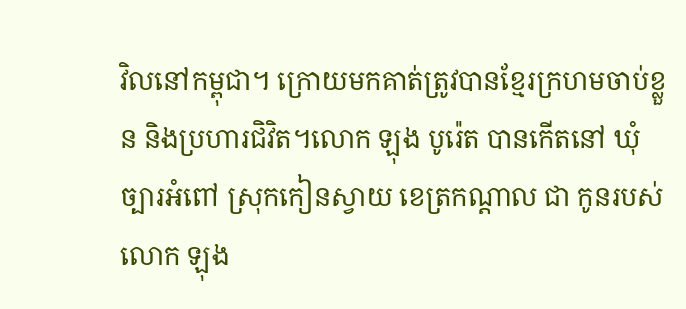វិលនៅកម្ពុជា។ ក្រោយមកគាត់ត្រូវបានខ្មែរក្រហមចាប់ខ្លួន និងប្រហារជិវិត។លោក ឡុង បូរ៉េត បានកើតនៅ ឃុំ ច្បារអំពៅ ស្រុកកៀនស្វាយ ខេត្រកណ្តាល ជា កូនរបស់លោក ឡុង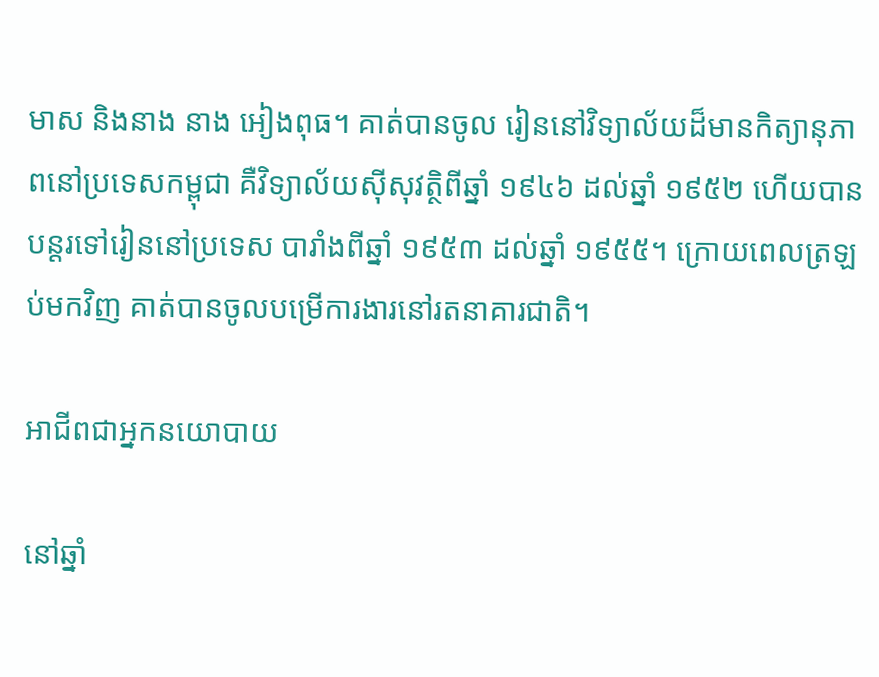មាស និងនាង នាង អៀងពុធ។ គាត់បានចូល រៀននៅវិទ្យាល័យដ៏មានកិត្យានុភាពនៅប្រទេសកម្ពុជា គឺវិទ្យាល័យស៊ីសុវត្ថិពីឆ្នាំ ១៩៤៦ ដល់ឆ្នាំ ១៩៥២ ហើយបានបន្តរទៅរៀននៅប្រទេស បារាំងពីឆ្នាំ ១៩៥៣ ដល់ឆ្នាំ ១៩៥៥។ ក្រោយពេលត្រឡប់មកវិញ គាត់បានចូលបម្រើការងារនៅរតនាគារជាតិ។

អាជីពជាអ្នកនយោបាយ

នៅឆ្នាំ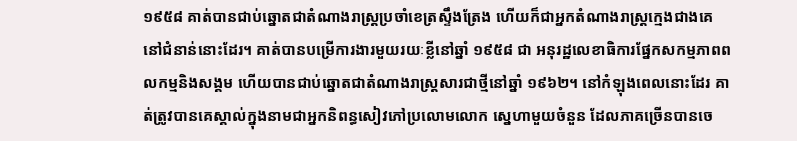១៩៥៨ គាត់បានជាប់ឆ្នោតជាតំណាងរាស្ត្រប្រចាំខេត្រស្ទឹងត្រែង ហើយក៏ជាអ្នកតំណាងរាស្រ្តក្មេងជាងគេនៅជំនាន់នោះដែរ។ គាត់បានបម្រើការងារមួយរយៈខ្លីនៅឆ្នាំ ១៩៥៨ ជា អនុរដ្ឋលេខាធិការផ្នែកសកម្មភាពពលកម្មនិងសង្គម ហើយបានជាប់ឆ្នោតជាតំណាងរាស្រ្តសារជាថ្មីនៅឆ្នាំ ១៩៦២។ នៅកំឡុងពេលនោះដែរ គាត់ត្រូវបានគេស្គាល់ក្នុងនាមជាអ្នកនិពន្ធសៀវភៅប្រលោមលោក ស្នេហាមួយចំនួន ដែលភាគច្រើនបានចេ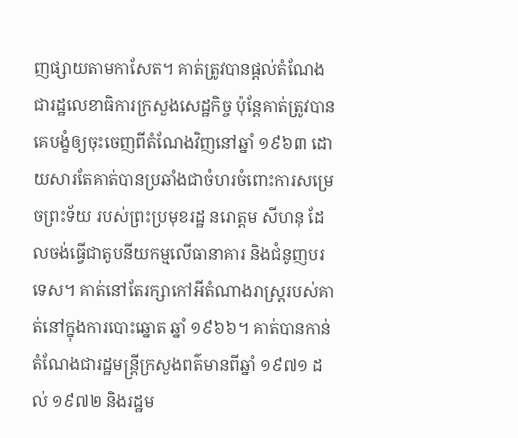ញផ្សាយតាមកាសែត។ គាត់ត្រូវបានផ្តល់តំណែងជារដ្ឋលេខាធិការក្រសួងសេដ្ឋកិច្ច ប៉ុន្តែគាត់ត្រូវបានគេបង្ខំឲ្យចុះចេញពីតំណែងវិញនៅឆ្នាំ ១៩៦៣ ដោយសារតែគាត់បានប្រឆាំងជាចំហរចំពោះការសម្រេចព្រះទ័យ របស់ព្រះប្រមុខរដ្ឋ នរោត្តម សីហនុ ដែលចង់ធ្វើជាតូបនីយកម្មលើធានាគារ និងជំនូញបរទេស។ គាត់នៅតែរក្សាកៅអីតំណាងរាស្ត្ររបស់គាត់នៅក្នុងការបោះឆ្នោត ឆ្នាំ ១៩៦៦។ គាត់បានកាន់តំណែងជារដ្ឋមន្រ្តីក្រសួងពត៌មានពីឆ្នាំ ១៩៧១ ដល់ ១៩៧២ និងរដ្ឋម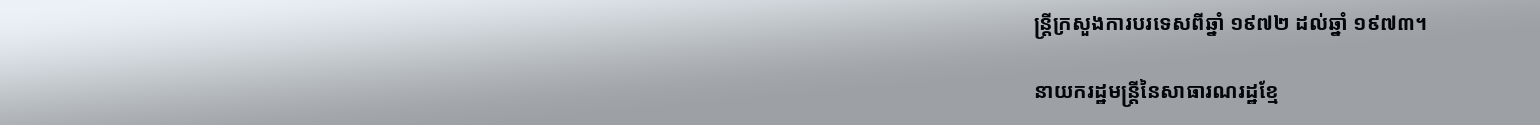ន្រ្តីក្រសួងការបរទេសពីឆ្នាំ ១៩៧២ ដល់ឆ្នាំ ១៩៧៣។

នាយករដ្ឋមន្ត្រីនៃសាធារណរដ្ឋខ្មែ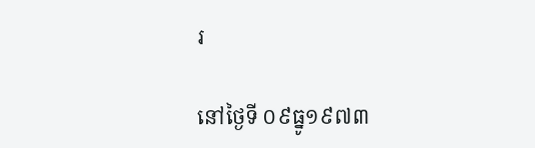រ

នៅថ្ងៃទី ០៩ធ្នូ១៩៧៣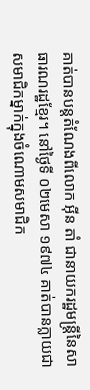គាត់បានបន្តតំណែងពីលោក អ៊ីន តាំ ជានាយករដ្ឋមន្រ្តីនៃសាធារណរដ្ឋខ្មែរ។ នៅថ្ងៃទី ០២មេសា ១៩៧៤ គាត់បានក្លាយជាសមាជិកម្នាក់ក្នុងចំណោមសមាជិក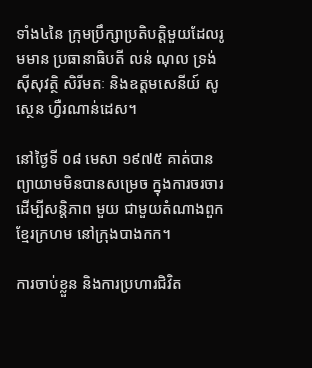ទាំង៤នៃ ក្រុមប្រឹក្សាប្រតិបត្តិមួយដែលរូមមាន ប្រធានាធិបតី លន់ ណុល ទ្រង់ ស៊ីសុវត្ថិ សិរីមតៈ និងឧត្តមសេនីយ៍ សូស្ថេន ហ្វឺរណាន់ដេស។

នៅថ្ងៃទី ០៨ មេសា ១៩៧៥ គាត់បានព្យាយាមមិនបានសម្រេច ក្នុងការចរចារដើម្បីសន្តិភាព មួយ ជាមួយតំណាងពួកខ្មែរក្រហម នៅក្រុងបាងកក។

ការចាប់ខ្លួន និងការប្រហារជិវិត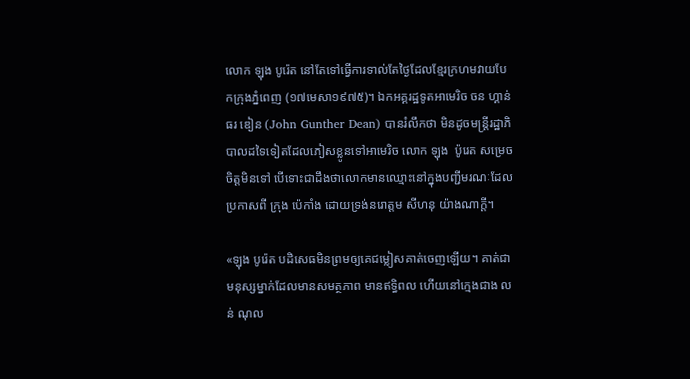លោក ឡុង បូរ៉េត នៅតែទៅធ្វើការទាល់តែថ្ងៃដែលខ្មែរក្រហមវាយបែកក្រុងភ្នំពេញ (១៧មេសា១៩៧៥)។ ឯកអគ្គរដ្ឋទូតអាមេរិច ចន ហ្គាន់ធរ ឌៀន (John Gunther Dean) បានរំលឹកថា មិនដូចមន្រ្តីរដ្ឋាភិបាលដទៃទៀតដែលភៀសខ្លូនទៅអាមេរិច លោក ឡុង  ប៉ូរេត សម្រេចចិត្តមិនទៅ បើទោះជាដឹងថាលោកមានឈ្មោះនៅក្នុងបញ្ជីមរណៈដែលប្រកាសពី ក្រុង ប៉េកាំង ដោយទ្រង់នរោត្តម សីហនុ យ៉ាងណាក្តី។

«ឡុង បូរ៉េត បដិសេធមិនព្រមឲ្យគេជម្លៀសគាត់ចេញឡើយ។ គាត់ជាមនុស្សម្នាក់ដែលមានសមត្ថភាព មានឥទ្ធិពល ហើយនៅក្មេងជាង លន់ ណុល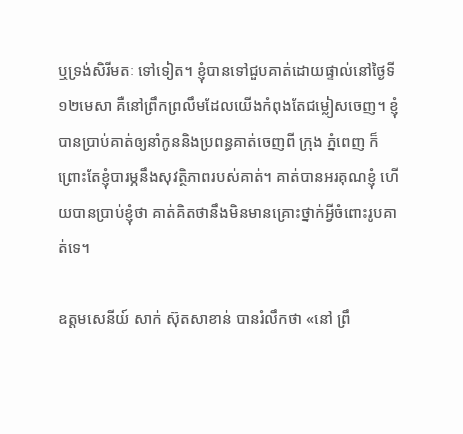ឬទ្រង់សិរីមតៈ ទៅទៀត។ ខ្ញុំបានទៅជួបគាត់ដោយផ្ទាល់នៅថ្ងៃទី ១២មេសា គឺនៅព្រឹកព្រលឹមដែលយើងកំពុងតែជម្លៀសចេញ។ ខ្ញុំបានប្រាប់គាត់ឲ្យនាំកូននិងប្រពន្ធគាត់ចេញពី ក្រុង ភ្នំពេញ ក៏ព្រោះតែខ្ញុំបារម្ភនឹងសុវត្ថិភាពរបស់គាត់។ គាត់បានអរគុណខ្ញុំ ហើយបានប្រាប់ខ្ញុំថា គាត់គិតថានឹងមិនមានគ្រោះថ្នាក់អ្វីចំពោះរូបគាត់ទេ។

ឧត្តមសេនីយ៍ សាក់ ស៊ុតសាខាន់ បានរំលឹកថា «នៅ ព្រឹ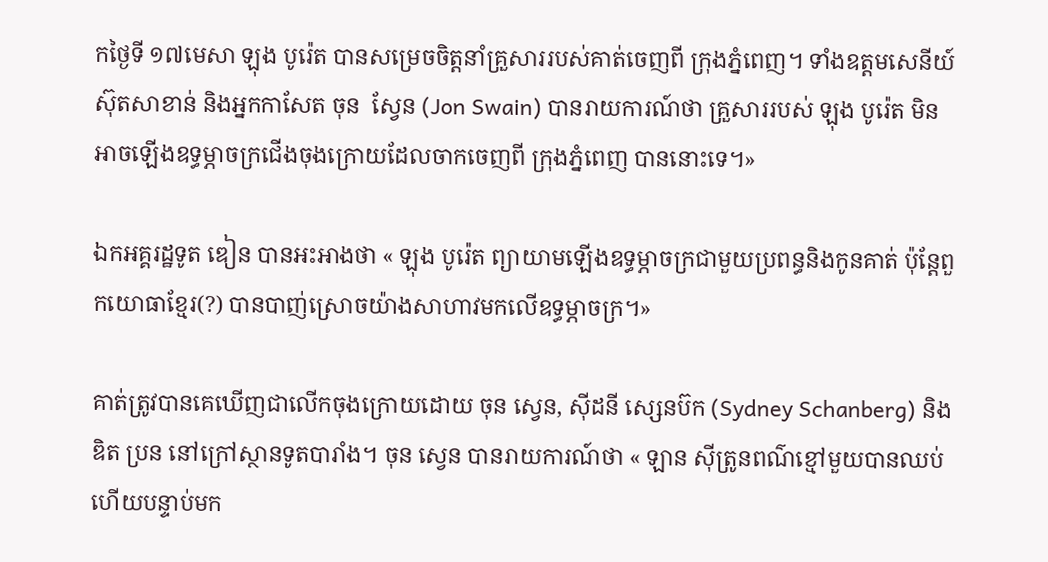កថ្ងៃទី ១៧មេសា ឡុង បូរ៉េត បានសម្រេចចិត្តនាំគ្រួសាររបស់គាត់ចេញពី ក្រុងភ្នំពេញ។ ទាំងឧត្តមសេនីយ៍ ស៊ុតសាខាន់ និងអ្នកកាសែត ចុន  ស្វែន (Jon Swain) បានរាយការណ៍ថា គ្រួសាររបស់ ឡុង បូរ៉េត មិនអាចឡើងឧទ្ធម្ភាចក្រជើងចុងក្រោយដែលចាកចេញពី ក្រុងភ្នំពេញ បាននោះទេ។»

ឯកអគ្គរដ្ឋទូត ឌៀន បានអះអាងថា « ឡុង បូរ៉េត ព្យាយាមឡើងឧទ្ធម្ភាចក្រជាមួយប្រពន្ធនិងកូនគាត់ ប៉ុន្តែពួកយោធាខ្មែរ(?) បានបាញ់ស្រោចយ៉ាងសាហាវមកលើឧទ្ធម្ភាចក្រ។»

គាត់ត្រូវបានគេឃើញជាលើកចុងក្រោយដោយ ចុន ស្វេន, ស៊ីដនី ស្សេនប៊ក (Sydney Schanberg) និង ឌិត ប្រន នៅក្រៅស្ថានទូតបារាំង។ ចុន ស្វេន បានរាយការណ៍ថា « ឡាន ស៊ីត្រូនពណ៌ខ្មៅមួយបានឈប់ ហើយបន្ទាប់មក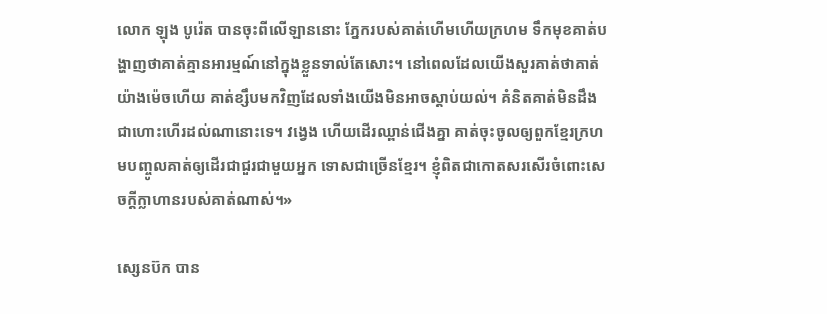លោក ឡុង បូរ៉េត បានចុះពីលើឡាននោះ ភ្នែករបស់គាត់ហើមហើយក្រហម ទឹកមុខគាត់បង្ហាញថាគាត់គ្មានអារម្មណ៍នៅក្នុងខ្លួនទាល់តែសោះ។ នៅពេលដែលយើងសួរគាត់ថាគាត់យ៉ាងម៉េចហើយ គាត់ខ្សឹបមកវិញដែលទាំងយើងមិនអាចស្តាប់យល់។ គំនិតគាត់មិនដឹងជាហោះហើរដល់ណានោះទេ។ វង្វេង ហើយដើរឈ្ពាន់ជើងគ្នា គាត់ចុះចូលឲ្យពួកខ្មែរក្រហមបញ្ចូលគាត់ឲ្យដើរជាជួរជាមួយអ្នក ទោសជាច្រើនខ្មែរ។ ខ្ញុំពិតជាកោតសរសើរចំពោះសេចក្តីក្លាហានរបស់គាត់ណាស់។»

ស្សេនប៊ក បាន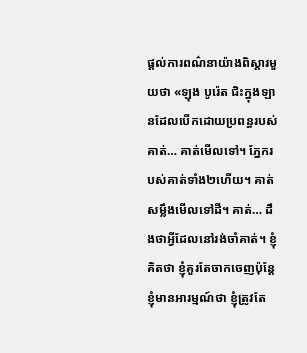ផ្តល់ការពណ៌នាយ៉ាងពិស្តារមួយថា «ឡុង បូរ៉េត ជិះក្នុងឡានដែលបើកដោយប្រពន្ធរបស់គាត់… គាត់មើលទៅ។ ភ្នែករបស់គាត់ទាំង២ហើយ។ គាត់សម្លឹងមើលទៅដី។ គាត់… ដឹងថាអ្វីដែលនៅរង់ចាំគាត់។ ខ្ញុំគិតថា ខ្ញុំគួរតែចាកចេញប៉ុន្តែខ្ញុំមានអារម្មណ៍ថា ខ្ញុំត្រូវតែ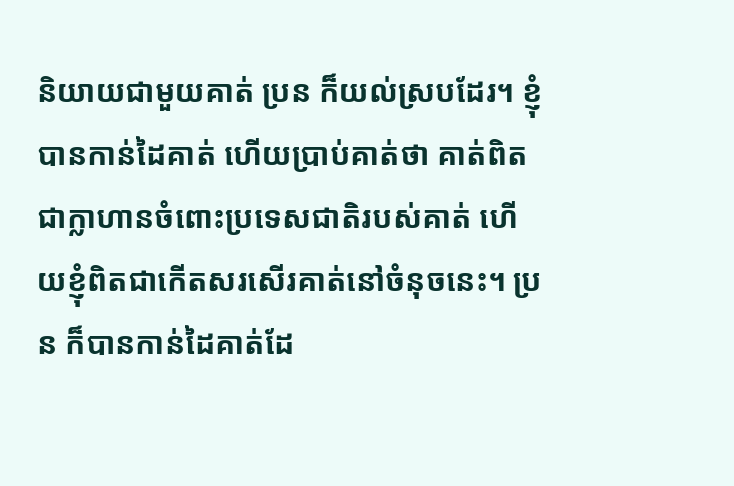និយាយជាមួយគាត់ ប្រន ក៏យល់ស្របដែរ។ ខ្ញុំបានកាន់ដៃគាត់ ហើយប្រាប់គាត់ថា គាត់ពិតជាក្លាហានចំពោះប្រទេសជាតិរបស់គាត់ ហើយខ្ញុំពិតជាកើតសរសើរគាត់នៅចំនុចនេះ។ ប្រន ក៏បានកាន់ដៃគាត់ដែ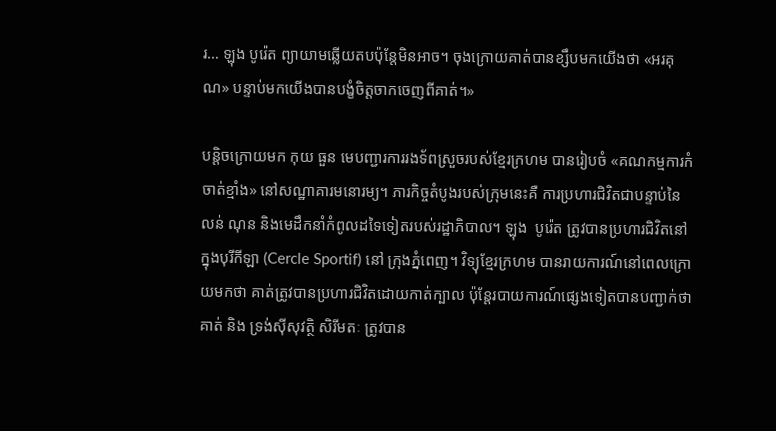រ… ឡុង បូរ៉េត ព្យាយាមឆ្លើយតបប៉ុន្តែមិនអាច។ ចុងក្រោយគាត់បានខ្សឹបមកយើងថា «អរគុណ» បន្ទាប់មកយើងបានបង្ខំចិត្តចាកចេញពីគាត់។»

បន្តិចក្រោយមក កុយ ធួន មេបញ្ជារការរងទ័ពស្រួចរបស់ខ្មែរក្រហម បានរៀបចំ «គណកម្មការកំចាត់ខ្មាំង» នៅសណ្ឋាគារមនោរម្យ។ ភារកិច្ចតំបូងរបស់ក្រុមនេះគឺ ការប្រហារជិវិតជាបន្ទាប់នៃ លន់ ណុន និងមេដឹកនាំកំពូលដទៃទៀតរបស់រដ្ឋាភិបាល។ ឡុង  បូរ៉េត ត្រូវបានប្រហារជិវិតនៅក្នុងបុរីកីឡា (Cercle Sportif) នៅ ក្រុងភ្នំពេញ។ វិទ្យុខ្មែរក្រហម បានរាយការណ៍នៅពេលក្រោយមកថា គាត់ត្រូវបានប្រហារជិវិតដោយកាត់ក្បាល ប៉ុន្តែរបាយការណ៍ផ្សេងទៀតបានបញ្ជាក់ថា គាត់ និង ទ្រង់ស៊ីសុវត្ថិ សិរីមតៈ ត្រូវបាន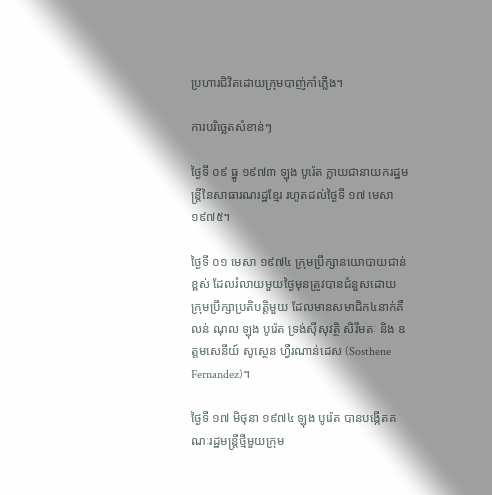ប្រហារជិវិតដោយក្រុមបាញ់កាំភ្លើង។

ការបរិច្ឆេតសំខាន់ៗ

ថ្ងៃទី ០៩ ធ្នូ ១៩៧៣ ឡុង បូរ៉េត ក្លាយជានាយករដ្ឋមន្រ្តីនៃសាធារណរដ្ឋខ្មែរ រហូតដល់ថ្ងៃទី ១៧ មេសា ១៩៧៥។

ថ្ងៃទី ០១ មេសា ១៩៧៤ ក្រុមប្រឹក្សានយោបាយជាន់ខ្ពស់ ដែលរំលាយមួយថ្ងៃមុនត្រូវបានជំនួសដោយ ក្រុមប្រឹក្សាប្រតិបត្តិមួយ ដែលមានសមាជិក៤នាក់គឺ លន់ ណុល ឡុង បូរ៉េត ទ្រង់ស៊ីសុវត្ថិ សិរីមតៈ និង ឧត្តមសេនីយ៍ សូស្ថេន ហ្វឺរណាន់ដេស (Sosthene Fernandez)។

ថ្ងៃទី ១៧ មិថុនា ១៩៧៤ ឡុង បូរ៉េត បានបង្កើតគណៈរដ្ឋមន្រ្តីថ្មីមួយក្រុម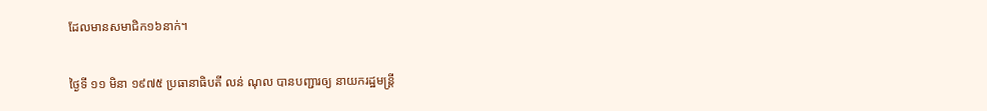ដែលមានសមាជិក១៦នាក់។

ថ្ងៃទី ១១ មិនា ១៩៧៥ ប្រធានាធិបតី លន់ ណុល បានបញ្ជារឲ្យ នាយករដ្ឋមន្រ្តី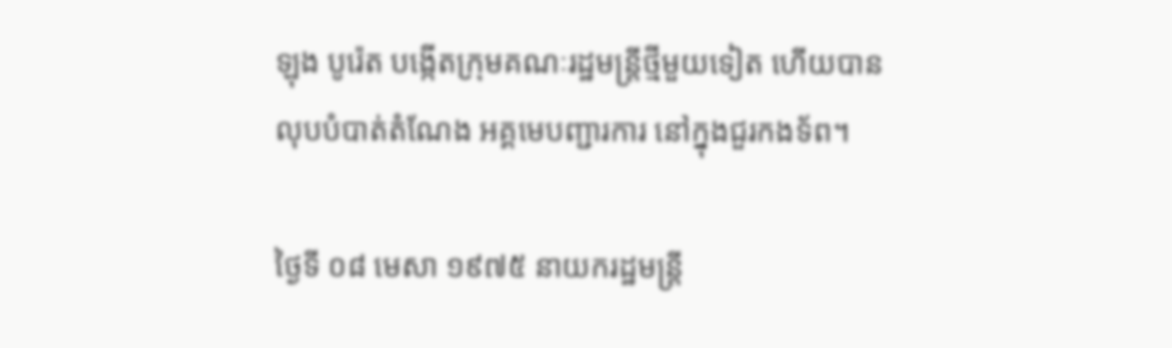ឡុង បូរ៉េត បង្កើតក្រុមគណៈរដ្ឋមន្រ្តីថ្មីមួយទៀត ហើយបានលុបបំបាត់តំណែង អគ្គមេបញ្ជារការ នៅក្នុងជួរកងទ័ព។

ថ្ងៃទី ០៨ មេសា ១៩៧៥ នាយករដ្ឋមន្រ្តី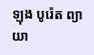ឡុង បូរ៉េត ព្យាយា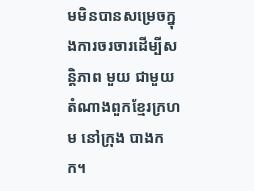មមិនបានសម្រេចក្នុងការចរចារដើម្បីសន្តិភាព មួយ ជាមួយតំណាងពួកខ្មែរក្រហម នៅក្រុង បាងកក។